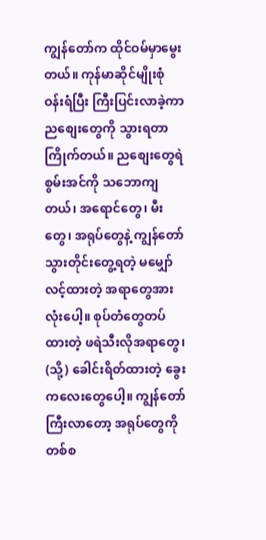ကျွန်တော်က ထိုင်ဝမ်မှာမွေးတယ်။ ကုန်မာဆိုင်မျိုးစုံ ဝန်းရံပြီး ကြီးပြင်းလာခဲ့ကာ ညစျေးတွေကို သွားရတာကြိုက်တယ်။ ညစျေးတွေရဲ စွမ်းအင်ကို သဘောကျတယ်၊ အရောင်တွေ၊ မီးတွေ၊ အရုပ်တွေနဲ့ ကျွန်တော် သွားတိုင်းတွေ့ရတဲ့ မမျှော်လင့်ထားတဲ့ အရာတွေအားလုံးပေါ့။ စုပ်တံတွေတပ်ထားတဲ့ ဖရဲသီးလိုအရာတွေ၊ (သို့) ခေါင်းရိတ်ထားတဲ့ ခွေးကလေးတွေပေါ့။ ကျွန်တော် ကြီးလာတော့ အရုပ်တွေကို တစ်စ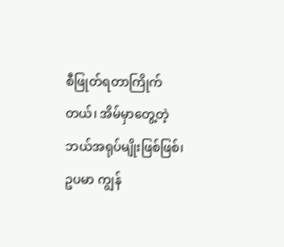စီဖြုတ်ရတာကြိုက်တယ်၊ အိမ်မှာတွေ့တဲ့ ဘယ်အရုပ်မျိုးဖြစ်ဖြစ်၊ ဥပမာ ကျွန်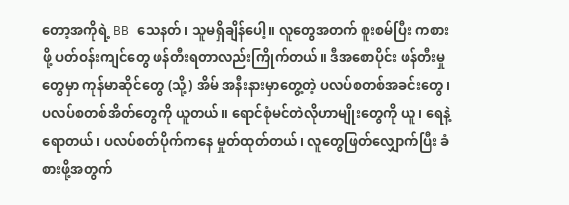တော့အကိုရဲ့ BB သေနတ်၊ သူမရှိချိန်ပေါ့။ လူတွေအတက် စူးစမ်ပြီး ကစားဖို့ ပတ်ဝန်းကျင်တွေ ဖန်တီးရတာလည်းကြိုက်တယ်။ ဒီအစောပိုင်း ဖန်တီးမှုတွေမှာ ကုန်မာဆိုင်တွေ (သို့) အိမ် အနီးနားမှာတွေ့တဲ့ ပလပ်စတစ်အခင်းတွေ၊ ပလပ်စတစ်အိတ်တွေကို ယူတယ်။ ရောင်စုံမင်တဲလိုဟာမျိုးတွေကို ယူ၊ ရေနဲ့ရောတယ်၊ ပလပ်စတ်ပိုက်ကနေ မှုတ်ထုတ်တယ်၊ လူတွေဖြတ်လျှောက်ပြီး ခံစားဖို့အတွက်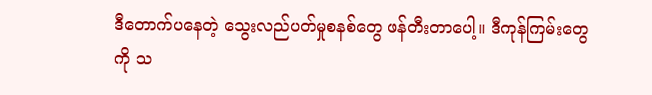ဒီတောက်ပနေတဲ့ သွေးလည်ပတ်မှုစနစ်တွေ ဖန်တီးတာပေါ့။ ဒီကုန်ကြမ်းတွေကို သ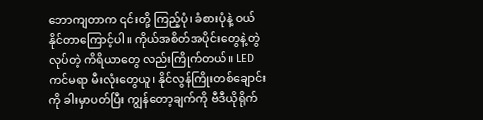ဘောကျတာက ၎င်းတို့ ကြည့်ပုံ၊ ခံစားပုံနဲ့ ဝယ်နိုင်တာကြောင့်ပါ။ ကိုယ်အစိတ်အပိုင်းတွေနဲ့တွဲလုပ်တဲ့ ကိရိယာတွေ လည်းကြိုက်တယ်။ LED ကင်မရာ မီးလုံးတွေယူ၊ နိုင်လွန်ကြိုးတစ်ချောင်းကို ခါးမှာပတ်ပြီး ကျွန်တော့ချက်ကို ဗီဒီယိုရိုက်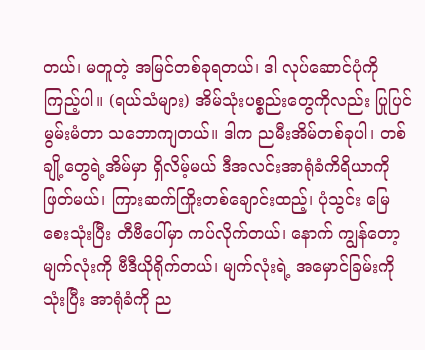တယ်၊ မတူတဲ့ အမြင်တစ်ခုရတယ်၊ ဒါ လုပ်ဆောင်ပုံကို ကြည့်ပါ။ (ရယ်သံများ) အိမ်သုံးပစ္စည်းတွေကိုလည်း ပြုပြင်မွမ်းမံတာ သဘောကျတယ်။ ဒါက ညမီးအိမ်တစ်ခုပါ၊ တစ်ချို့တွေရဲ့အိမ်မှာ ရှိလိမ့်မယ် ဒီအလင်းအာရုံခံကိရိယာကို ဖြတ်မယ်၊ ကြားဆက်ကြိုးတစ်ချောင်းထည့်၊ ပုံသွင်း မြေစေးသုံးပြီး တီဗီပေါ်မှာ ကပ်လိုက်တယ်၊ နောက် ကျွန်တော့မျက်လုံးကို ဗီဒီယိုရိုက်တယ်၊ မျက်လုံးရဲ့ အမှောင်ခြမ်းကိုသုံးပြီး အာရုံခံကို ည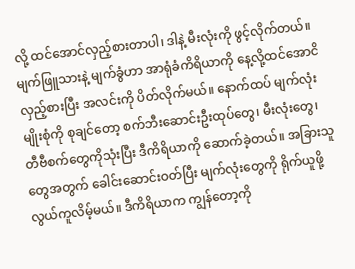လို့ ထင်အောင်လှည့်စားတာပါ၊ ဒါနဲ့ မီးလုံးကို ဖွင့်လိုက်တယ်။ မျက်ဖြူသားနဲ့ မျက်ခွံဟာ အာရုံခံကိရိယာကို နေ့လို့ထင်အောငိ လှည့်စားပြီး အလင်းကို ပိတ်လိုက်မယ်။ နောက်ထပ် မျက်လုံးမျိုးစုံကို စုချင်တော့ စက်ဘီးဆောင်းဦးထုပ်တွေ၊ မီးလုံးတွေ၊ တီဗီစက်တွေကိုသုံးပြီး ဒီကိရိယာကို ဆောက်ခဲ့တယ်။ အခြားသူတွေအတွက် ခေါင်းဆောင်းဝတ်ပြီး မျက်လုံးတွေကို ရိုက်ယူဖို့ လွယ်ကူလိမ့်မယ်။ ဒီကိရိယာက ကျွန်တော့ကို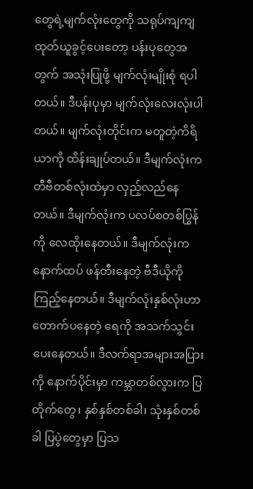တွေရဲ့မျက်လုံးတွေကို သရုပ်ကျကျ ထုတ်ယူခွင့်ပေးတော့ ပန်းပုတွေအတွက် အသုံးပြုဖို့ မျက်လုံးမျိုးစုံ ရပါတယ်။ ဒီပန်းပုမှာ မျက်လုံးလေးလုံးပါတယ်။ မျက်လုံးတိုင်းက မတူတဲ့ကိရိယာကို ထိန်းချုပ်တယ်။ ဒီမျက်လုံးက တီဗီတစ်လုံးထဲမှာ လှည့်လည်နေတယ်။ ဒီမျက်လုံးက ပလပ်စတစ်ပြွန်ကို လေထိုးနေတယ်။ ဒီမျက်လုံးက နောက်ထပ် ဖန်တီးနေတဲ့ ဗီဒီယိုကို ကြည့်နေတယ်။ ဒီမျက်လုံးနှစ်လုံးဟာ တောက်ပနေတဲ့ ရေကို အသက်သွင်းပေးနေတယ်။ ဒီလက်ရာအများအပြားကို နောက်ပိုင်းမှာ ကမ္ဘာတစ်လွားက ပြတိုက်တွေ၊ နှစ်နှစ်တစ်ခါ၊ သုံးနှစ်တစ်ခါ ပြပွဲတွေမှာ ပြသ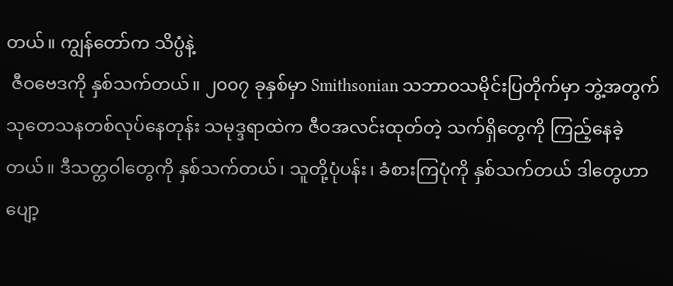တယ်။ ကျွန်တော်က သိပ္ပံနဲ့
 ဇီဝဗေဒကို နှစ်သက်တယ်။ ၂၀၀၇ ခုနှစ်မှာ Smithsonian သဘာဝသမိုင်းပြတိုက်မှာ ဘွဲ့အတွက် သုတေသနတစ်လုပ်နေတုန်း သမုဒ္ဒရာထဲက ဇီဝအလင်းထုတ်တဲ့ သက်ရှိတွေကို ကြည့်နေခဲ့တယ်။ ဒီသတ္တဝါတွေကို နှစ်သက်တယ်၊ သူတို့ပုံပန်း၊ ခံစားကြပုံကို နှစ်သက်တယ် ဒါတွေဟာ ပျော့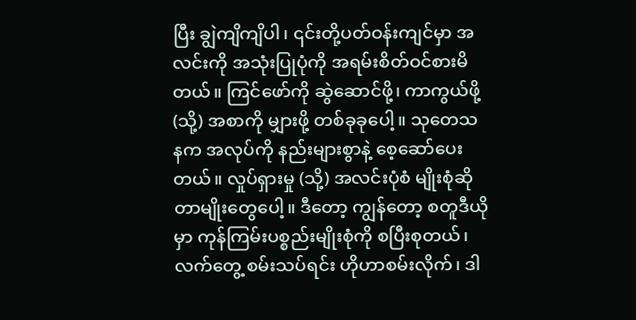ပြီး ချွဲကျိကျိပါ၊ ၎င်းတို့ပတ်ဝန်းကျင်မှာ အလင်းကို အသုံးပြုပုံကို အရမ်းစိတ်ဝင်စားမိတယ်။ ကြင်ဖော်ကို ဆွဲဆောင်ဖို့၊ ကာကွယ်ဖို့ (သို့) အစာကို မျှားဖို့ တစ်ခုခုပေါ့။ သုတေသနက အလုပ်ကို နည်းများစွာနဲ့ စေ့ဆော်ပေးတယ်။ လှုပ်ရှားမှု (သို့) အလင်းပုံစံ မျိုးစုံဆိုတာမျိုးတွေပေါ့။ ဒီတော့ ကျွန်တော့ စတူဒီယိုမှာ ကုန်ကြမ်းပစ္စည်းမျိုးစုံကို စပြီးစုတယ်၊ လက်တွေ့ စမ်းသပ်ရင်း ဟိုဟာစမ်းလိုက်၊ ဒါ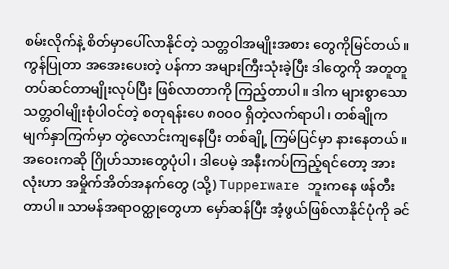စမ်းလိုက်နဲ့ စိတ်မှာပေါ်လာနိုင်တဲ့ သတ္တဝါအမျိုးအစား တွေကိုမြင်တယ်။ ကွန်ပြုတာ အအေးပေးတဲ့ ပန်ကာ အများကြီးသုံးခဲ့ပြီး ဒါတွေကို အတူတူ တပ်ဆင်တာမျိုးလုပ်ပြီး ဖြစ်လာတာကို ကြည့်တာပါ။ ဒါက များစွာသော သတ္တဝါမျိုးစုံပါဝင်တဲ့ စတုရန်းပေ ၈၀၀၀ ရှိတဲ့လက်ရာပါ၊ တစ်ချိုက မျက်နှာကြက်မှာ တွဲလောင်းကျနေပြီး တစ်ချို့ ကြမ်ပြင်မှာ နားနေတယ်။ အဝေးကဆို ဂြိုဟ်သားတွေပုံပါ၊ ဒါပေမဲ့ အနီးကပ်ကြည့်ရင်တော့ အားလုံးဟာ အမှိုက်အိတ်အနက်တွေ (သို့) Tupperware ဘူးကနေ ဖန်တီးတာပါ။ သာမန်အရာဝတ္ထုတွေဟာ မှော်ဆန်ပြီး အံ့ဖွယ်ဖြစ်လာနိုင်ပုံကို ခင်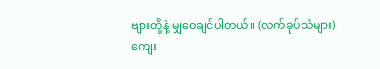ဗျားတို့နဲ့ မျှဝေချင်ပါတယ်။ (လက်ခုပ်သံများ) ကျေး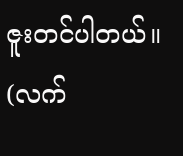ဇူးတင်ပါတယ်။ (လက်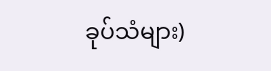ခုပ်သံများ)